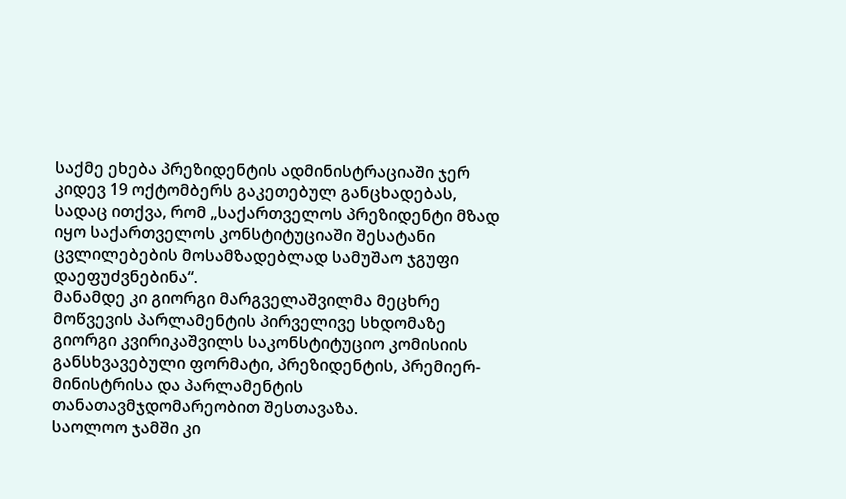საქმე ეხება პრეზიდენტის ადმინისტრაციაში ჯერ კიდევ 19 ოქტომბერს გაკეთებულ განცხადებას, სადაც ითქვა, რომ „საქართველოს პრეზიდენტი მზად იყო საქართველოს კონსტიტუციაში შესატანი ცვლილებების მოსამზადებლად სამუშაო ჯგუფი დაეფუძვნებინა“.
მანამდე კი გიორგი მარგველაშვილმა მეცხრე მოწვევის პარლამენტის პირველივე სხდომაზე გიორგი კვირიკაშვილს საკონსტიტუციო კომისიის განსხვავებული ფორმატი, პრეზიდენტის, პრემიერ-მინისტრისა და პარლამენტის თანათავმჯდომარეობით შესთავაზა.
საოლოო ჯამში კი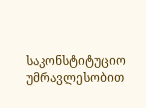საკონსტიტუციო უმრავლესობით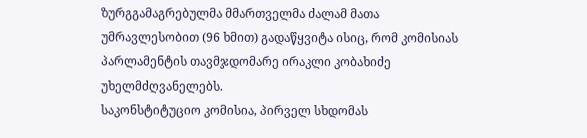ზურგგამაგრებულმა მმართველმა ძალამ მათა უმრავლესობით (96 ხმით) გადაწყვიტა ისიც, რომ კომისიას პარლამენტის თავმჯდომარე ირაკლი კობახიძე უხელმძღვანელებს.
საკონსტიტუციო კომისია, პირველ სხდომას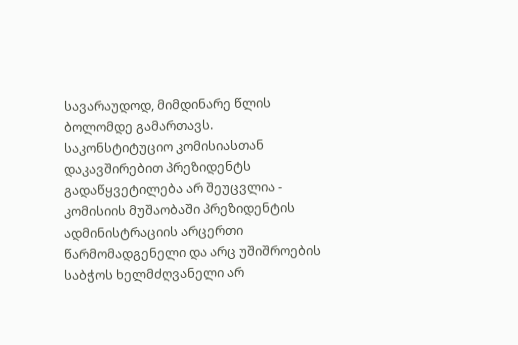სავარაუდოდ, მიმდინარე წლის ბოლომდე გამართავს.
საკონსტიტუციო კომისიასთან დაკავშირებით პრეზიდენტს გადაწყვეტილება არ შეუცვლია - კომისიის მუშაობაში პრეზიდენტის ადმინისტრაციის არცერთი წარმომადგენელი და არც უშიშროების საბჭოს ხელმძღვანელი არ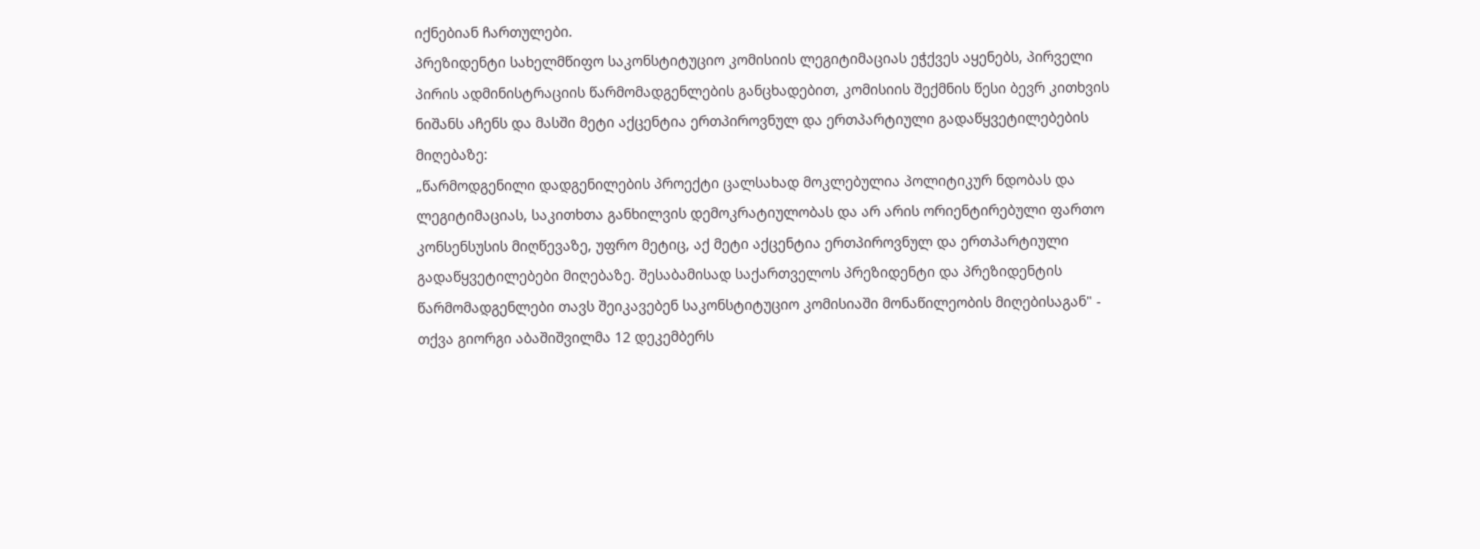იქნებიან ჩართულები.
პრეზიდენტი სახელმწიფო საკონსტიტუციო კომისიის ლეგიტიმაციას ეჭქვეს აყენებს, პირველი პირის ადმინისტრაციის წარმომადგენლების განცხადებით, კომისიის შექმნის წესი ბევრ კითხვის ნიშანს აჩენს და მასში მეტი აქცენტია ერთპიროვნულ და ერთპარტიული გადაწყვეტილებების მიღებაზე:
„წარმოდგენილი დადგენილების პროექტი ცალსახად მოკლებულია პოლიტიკურ ნდობას და ლეგიტიმაციას, საკითხთა განხილვის დემოკრატიულობას და არ არის ორიენტირებული ფართო კონსენსუსის მიღწევაზე, უფრო მეტიც, აქ მეტი აქცენტია ერთპიროვნულ და ერთპარტიული გადაწყვეტილებები მიღებაზე. შესაბამისად საქართველოს პრეზიდენტი და პრეზიდენტის წარმომადგენლები თავს შეიკავებენ საკონსტიტუციო კომისიაში მონაწილეობის მიღებისაგან" - თქვა გიორგი აბაშიშვილმა 12 დეკემბერს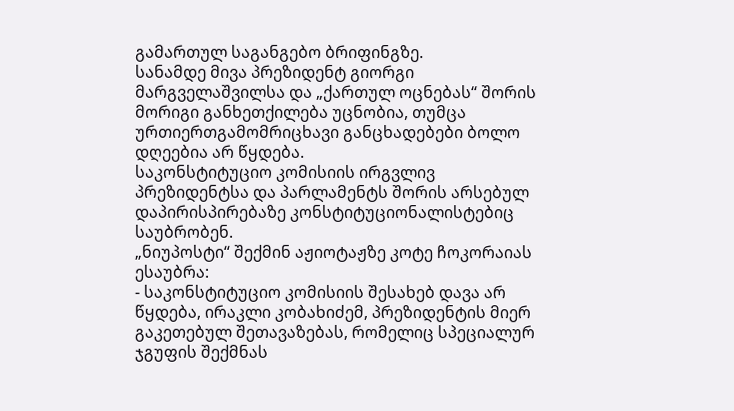გამართულ საგანგებო ბრიფინგზე.
სანამდე მივა პრეზიდენტ გიორგი მარგველაშვილსა და „ქართულ ოცნებას“ შორის მორიგი განხეთქილება უცნობია, თუმცა ურთიერთგამომრიცხავი განცხადებები ბოლო დღეებია არ წყდება.
საკონსტიტუციო კომისიის ირგვლივ პრეზიდენტსა და პარლამენტს შორის არსებულ დაპირისპირებაზე კონსტიტუციონალისტებიც საუბრობენ.
„ნიუპოსტი“ შექმინ აჟიოტაჟზე კოტე ჩოკორაიას ესაუბრა:
- საკონსტიტუციო კომისიის შესახებ დავა არ წყდება, ირაკლი კობახიძემ, პრეზიდენტის მიერ გაკეთებულ შეთავაზებას, რომელიც სპეციალურ ჯგუფის შექმნას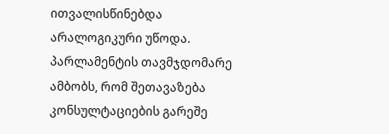ითვალისწინებდა არალოგიკური უწოდა. პარლამენტის თავმჯდომარე ამბობს, რომ შეთავაზება კონსულტაციების გარეშე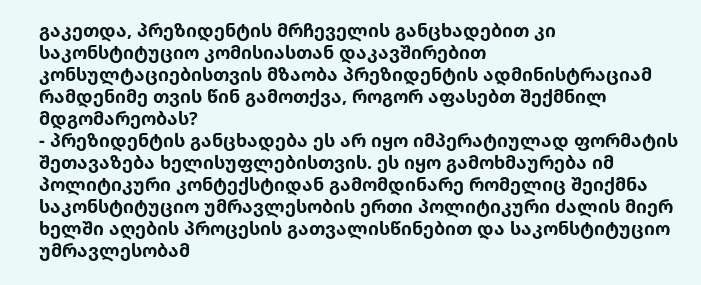გაკეთდა, პრეზიდენტის მრჩეველის განცხადებით კი საკონსტიტუციო კომისიასთან დაკავშირებით კონსულტაციებისთვის მზაობა პრეზიდენტის ადმინისტრაციამ რამდენიმე თვის წინ გამოთქვა, როგორ აფასებთ შექმნილ მდგომარეობას?
- პრეზიდენტის განცხადება ეს არ იყო იმპერატიულად ფორმატის შეთავაზება ხელისუფლებისთვის. ეს იყო გამოხმაურება იმ პოლიტიკური კონტექსტიდან გამომდინარე რომელიც შეიქმნა საკონსტიტუციო უმრავლესობის ერთი პოლიტიკური ძალის მიერ ხელში აღების პროცესის გათვალისწინებით და საკონსტიტუციო უმრავლესობამ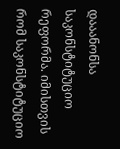დააანონსა საკონსტიტუციო რეფორმა. იმისთვის რომ საკონსტიტუციო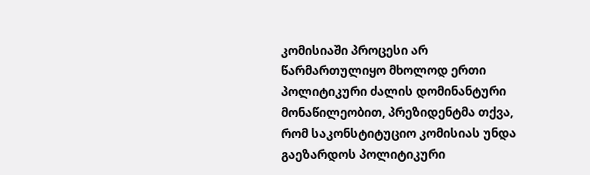კომისიაში პროცესი არ წარმართულიყო მხოლოდ ერთი პოლიტიკური ძალის დომინანტური მონაწილეობით, პრეზიდენტმა თქვა, რომ საკონსტიტუციო კომისიას უნდა გაეზარდოს პოლიტიკური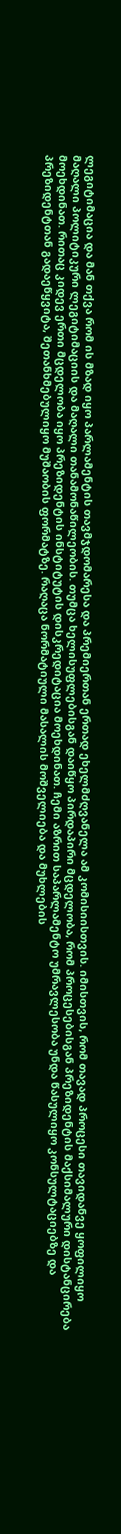ლეგიტიმაცია და მან თქვა რომ ის მზად იყო პარლამენტის თავმჯდომარესა და პრემიერთან ერთად ეხელმძღვანელა ამ კომისიისთვის. იმისთვის, რომ თავად პროცესი თავიდანვე ყოფილიყო მაღალი პოლიტიკური ლეგიტიმაციის და მაღალი თანამონაწილეობის. თუმცა ხელისუფლებისგან დაიწყო პირდაპირი მცდელობა, რომ პროცესებისგან პრეზიდენტის მაქსიმალური დისტანცირება მოეხდინათ. რითაც კიდევ ერთი მცდელობა იყო პრეზიდენტის ინსტიტუტის დისკრედიტაცია მოეხდინათ. ჩემი აზრით საპარლამენტო უმრავლესობა უნდა წასულიყო კონსულტაციებზე და პრეზიდენტთან გადაეწყვიტა, შეთანხმებულიყო მუშაობის ფორმატზე. რაღაცა ნორმატიული მასალის მოშველიება და მუხლების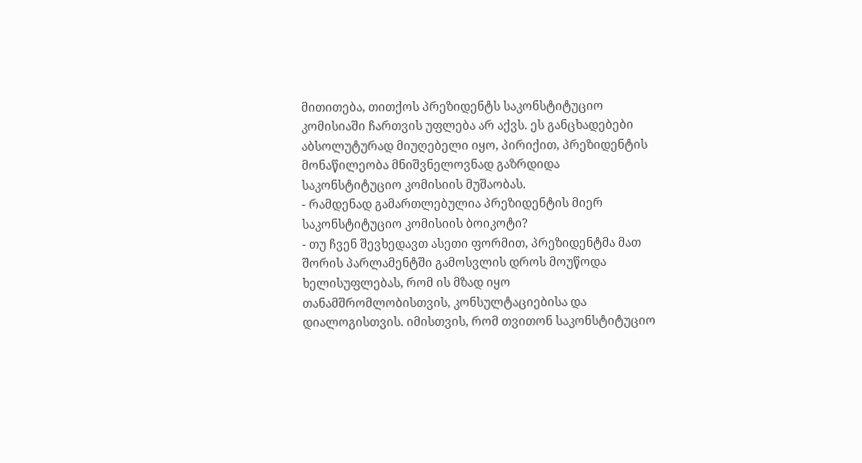მითითება, თითქოს პრეზიდენტს საკონსტიტუციო კომისიაში ჩართვის უფლება არ აქვს. ეს განცხადებები აბსოლუტურად მიუღებელი იყო, პირიქით, პრეზიდენტის მონაწილეობა მნიშვნელოვნად გაზრდიდა საკონსტიტუციო კომისიის მუშაობას.
- რამდენად გამართლებულია პრეზიდენტის მიერ საკონსტიტუციო კომისიის ბოიკოტი?
- თუ ჩვენ შევხედავთ ასეთი ფორმით, პრეზიდენტმა მათ შორის პარლამენტში გამოსვლის დროს მოუწოდა ხელისუფლებას, რომ ის მზად იყო თანამშრომლობისთვის, კონსულტაციებისა და დიალოგისთვის. იმისთვის, რომ თვითონ საკონსტიტუციო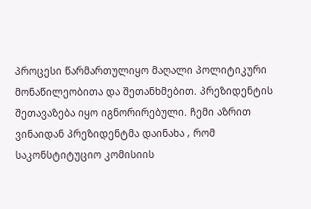პროცესი წარმართულიყო მაღალი პოლიტიკური მონაწილეობითა და შეთანხმებით. პრეზიდენტის შეთავაზება იყო იგნორირებული. ჩემი აზრით ვინაიდან პრეზიდენტმა დაინახა , რომ საკონსტიტუციო კომისიის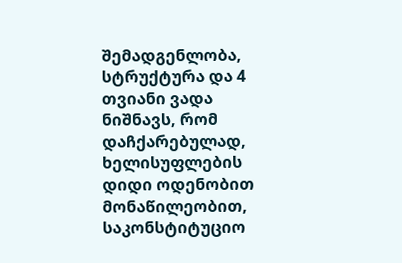შემადგენლობა, სტრუქტურა და 4 თვიანი ვადა ნიშნავს, რომ დაჩქარებულად, ხელისუფლების დიდი ოდენობით მონაწილეობით, საკონსტიტუციო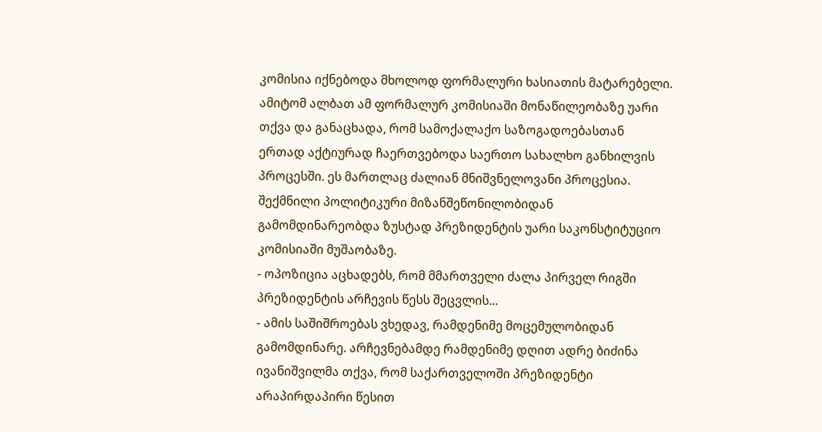კომისია იქნებოდა მხოლოდ ფორმალური ხასიათის მატარებელი. ამიტომ ალბათ ამ ფორმალურ კომისიაში მონაწილეობაზე უარი თქვა და განაცხადა, რომ სამოქალაქო საზოგადოებასთან ერთად აქტიურად ჩაერთვებოდა საერთო სახალხო განხილვის პროცესში. ეს მართლაც ძალიან მნიშვნელოვანი პროცესია. შექმნილი პოლიტიკური მიზანშეწონილობიდან გამომდინარეობდა ზუსტად პრეზიდენტის უარი საკონსტიტუციო კომისიაში მუშაობაზე.
- ოპოზიცია აცხადებს, რომ მმართველი ძალა პირველ რიგში პრეზიდენტის არჩევის წესს შეცვლის...
- ამის საშიშროებას ვხედავ, რამდენიმე მოცემულობიდან გამომდინარე. არჩევნებამდე რამდენიმე დღით ადრე ბიძინა ივანიშვილმა თქვა, რომ საქართველოში პრეზიდენტი არაპირდაპირი წესით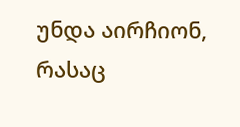უნდა აირჩიონ, რასაც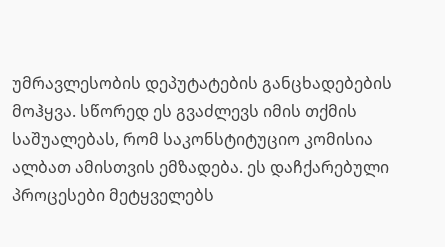უმრავლესობის დეპუტატების განცხადებების მოჰყვა. სწორედ ეს გვაძლევს იმის თქმის საშუალებას, რომ საკონსტიტუციო კომისია ალბათ ამისთვის ემზადება. ეს დაჩქარებული პროცესები მეტყველებს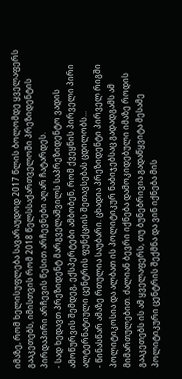იმაზე, რომ ხელისუფლება სავარაუდოდ 2017 წლის ბოლომდე ყველაფერს გააკეთებს, იმისთვის რომ 2018 წელსსაქართველოში პრეზიდენტის პირდაპირი არჩევის წესით არჩევნები აღარ ჩატარდეს.
- სად ხედავთ პრეზიდენტ მარგველაშვილს საპრეზიდენტო ვადის ამოწურვის შემდეგ, ექსპერტები ამბობენ, რომ ქვეყნის პირველი პირი ალტერნატიული ცენტრის ფუნქციის შეთავსებას ცდილობს...
- წინასწარ ამაზე რთულია საუბარი. ცხადია პრეზიდენტი პირველ რიგში პოლიტიკოსია და ალბათ ის პოლიტიკურ ნაბიჯებსაც გადადგამს ამ მიმართულებით. ძალიან ბევრი იქნება დამოკიდებული იმაზე როდის გააკეთებს ის ამ ყველაფერს, თუ ბუნებრივია გადაწყვიტა მესამე პოლიტიკური ცენტრის შექმნა და ვინ იქნება მის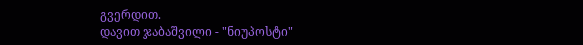გვერდით.
დავით ჯაბაშვილი - "ნიუპოსტი"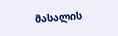მასალის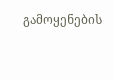გამოყენების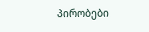პირობები